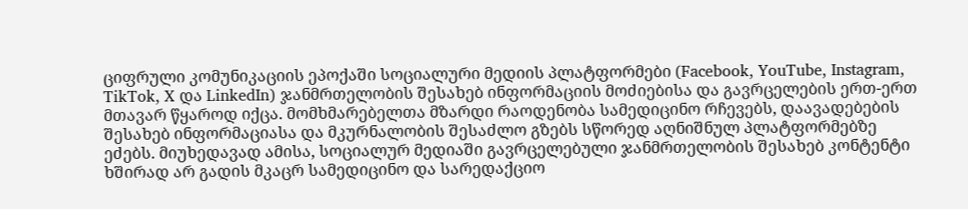ციფრული კომუნიკაციის ეპოქაში სოციალური მედიის პლატფორმები (Facebook, YouTube, Instagram, TikTok, X და LinkedIn) ჯანმრთელობის შესახებ ინფორმაციის მოძიებისა და გავრცელების ერთ-ერთ მთავარ წყაროდ იქცა. მომხმარებელთა მზარდი რაოდენობა სამედიცინო რჩევებს, დაავადებების შესახებ ინფორმაციასა და მკურნალობის შესაძლო გზებს სწორედ აღნიშნულ პლატფორმებზე ეძებს. მიუხედავად ამისა, სოციალურ მედიაში გავრცელებული ჯანმრთელობის შესახებ კონტენტი ხშირად არ გადის მკაცრ სამედიცინო და სარედაქციო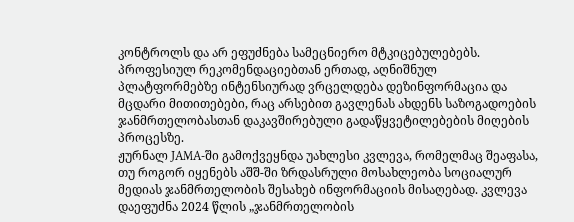კონტროლს და არ ეფუძნება სამეცნიერო მტკიცებულებებს. პროფესიულ რეკომენდაციებთან ერთად, აღნიშნულ პლატფორმებზე ინტენსიურად ვრცელდება დეზინფორმაცია და მცდარი მითითებები, რაც არსებით გავლენას ახდენს საზოგადოების ჯანმრთელობასთან დაკავშირებული გადაწყვეტილებების მიღების პროცესზე.
ჟურნალ JAMA-ში გამოქვეყნდა უახლესი კვლევა, რომელმაც შეაფასა, თუ როგორ იყენებს აშშ-ში ზრდასრული მოსახლეობა სოციალურ მედიას ჯანმრთელობის შესახებ ინფორმაციის მისაღებად. კვლევა დაეფუძნა 2024 წლის „ჯანმრთელობის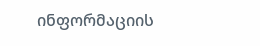ინფორმაციის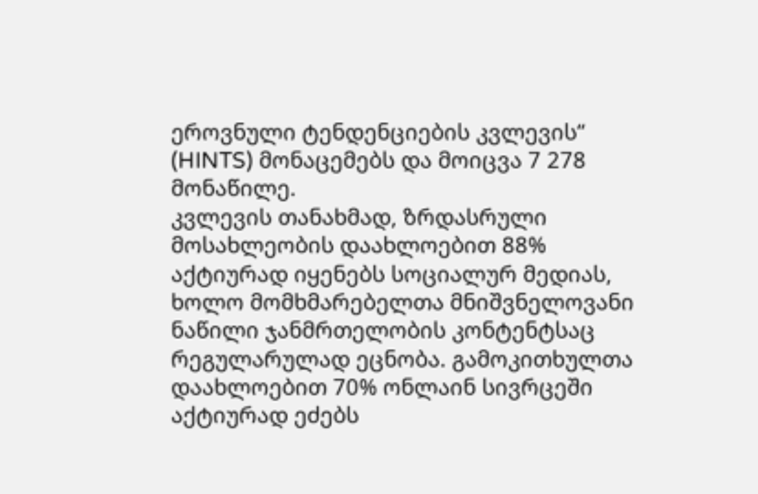ეროვნული ტენდენციების კვლევის“ (HINTS) მონაცემებს და მოიცვა 7 278 მონაწილე.
კვლევის თანახმად, ზრდასრული მოსახლეობის დაახლოებით 88% აქტიურად იყენებს სოციალურ მედიას, ხოლო მომხმარებელთა მნიშვნელოვანი ნაწილი ჯანმრთელობის კონტენტსაც რეგულარულად ეცნობა. გამოკითხულთა დაახლოებით 70% ონლაინ სივრცეში აქტიურად ეძებს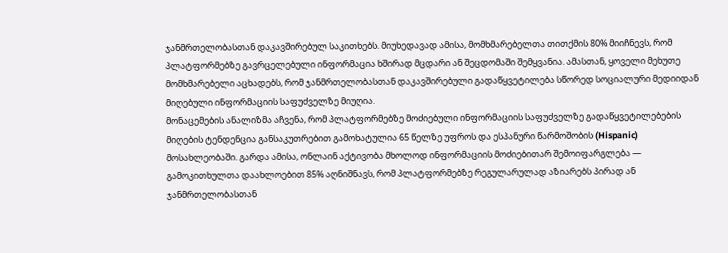ჯანმრთელობასთან დაკავშირებულ საკითხებს. მიუხედავად ამისა, მომხმარებელთა თითქმის 80% მიიჩნევს, რომ პლატფორმებზე გავრცელებული ინფორმაცია ხშირად მცდარი ან შეცდომაში შემყვანია. ამასთან, ყოველი მეხუთე მომხმარებელი აცხადებს, რომ ჯანმრთელობასთან დაკავშირებული გადაწყვეტილება სწორედ სოციალური მედიიდან მიღებული ინფორმაციის საფუძველზე მიუღია.
მონაცემების ანალიზმა აჩვენა, რომ პლატფორმებზე მოძიებული ინფორმაციის საფუძველზე გადაწყვეტილებების მიღების ტენდენცია განსაკუთრებით გამოხატულია 65 წელზე უფროს და ესპანური წარმოშობის (Hispanic) მოსახლეობაში. გარდა ამისა, ონლაინ აქტივობა მხოლოდ ინფორმაციის მოძიებითარ შემოიფარგლება — გამოკითხულთა დაახლოებით 85% აღნიშნავს, რომ პლატფორმებზე რეგულარულად აზიარებს პირად ან ჯანმრთელობასთან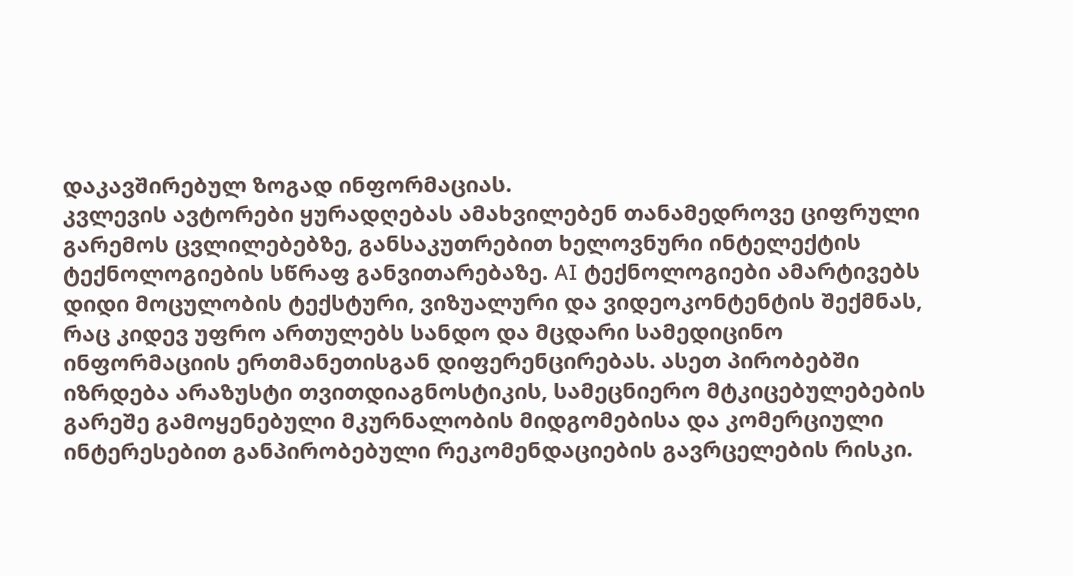დაკავშირებულ ზოგად ინფორმაციას.
კვლევის ავტორები ყურადღებას ამახვილებენ თანამედროვე ციფრული გარემოს ცვლილებებზე, განსაკუთრებით ხელოვნური ინტელექტის ტექნოლოგიების სწრაფ განვითარებაზე. AI ტექნოლოგიები ამარტივებს დიდი მოცულობის ტექსტური, ვიზუალური და ვიდეოკონტენტის შექმნას, რაც კიდევ უფრო ართულებს სანდო და მცდარი სამედიცინო ინფორმაციის ერთმანეთისგან დიფერენცირებას. ასეთ პირობებში იზრდება არაზუსტი თვითდიაგნოსტიკის, სამეცნიერო მტკიცებულებების გარეშე გამოყენებული მკურნალობის მიდგომებისა და კომერციული ინტერესებით განპირობებული რეკომენდაციების გავრცელების რისკი.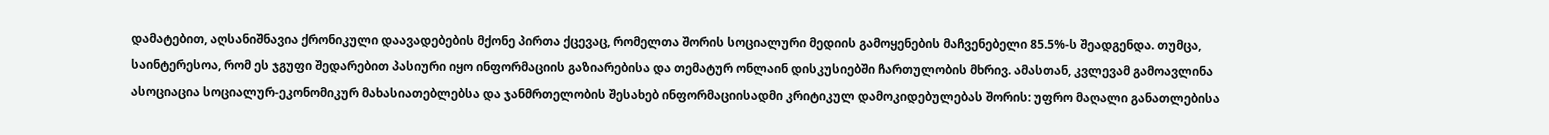დამატებით, აღსანიშნავია ქრონიკული დაავადებების მქონე პირთა ქცევაც, რომელთა შორის სოციალური მედიის გამოყენების მაჩვენებელი 85.5%-ს შეადგენდა. თუმცა, საინტერესოა, რომ ეს ჯგუფი შედარებით პასიური იყო ინფორმაციის გაზიარებისა და თემატურ ონლაინ დისკუსიებში ჩართულობის მხრივ. ამასთან, კვლევამ გამოავლინა ასოციაცია სოციალურ-ეკონომიკურ მახასიათებლებსა და ჯანმრთელობის შესახებ ინფორმაციისადმი კრიტიკულ დამოკიდებულებას შორის: უფრო მაღალი განათლებისა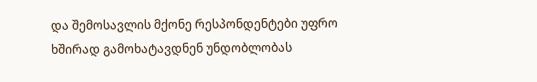და შემოსავლის მქონე რესპონდენტები უფრო ხშირად გამოხატავდნენ უნდობლობას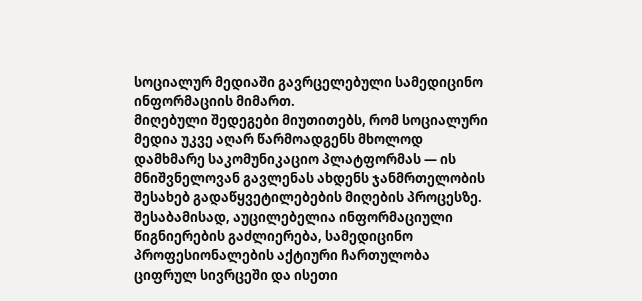სოციალურ მედიაში გავრცელებული სამედიცინო ინფორმაციის მიმართ.
მიღებული შედეგები მიუთითებს, რომ სოციალური მედია უკვე აღარ წარმოადგენს მხოლოდ დამხმარე საკომუნიკაციო პლატფორმას — ის მნიშვნელოვან გავლენას ახდენს ჯანმრთელობის შესახებ გადაწყვეტილებების მიღების პროცესზე. შესაბამისად, აუცილებელია ინფორმაციული წიგნიერების გაძლიერება, სამედიცინო პროფესიონალების აქტიური ჩართულობა ციფრულ სივრცეში და ისეთი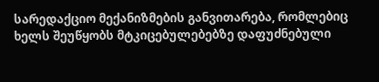სარედაქციო მექანიზმების განვითარება, რომლებიც ხელს შეუწყობს მტკიცებულებებზე დაფუძნებული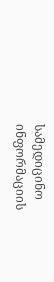სამედიცინო ინფორმაციის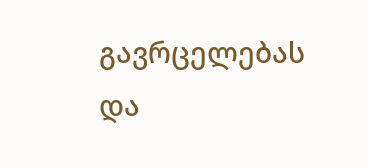გავრცელებას და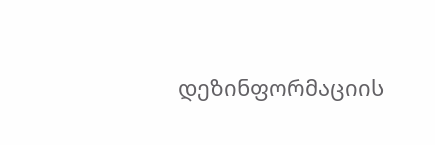დეზინფორმაციის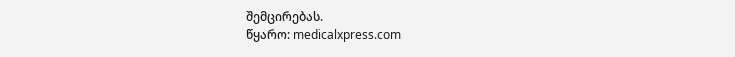შემცირებას.
წყარო: medicalxpress.com